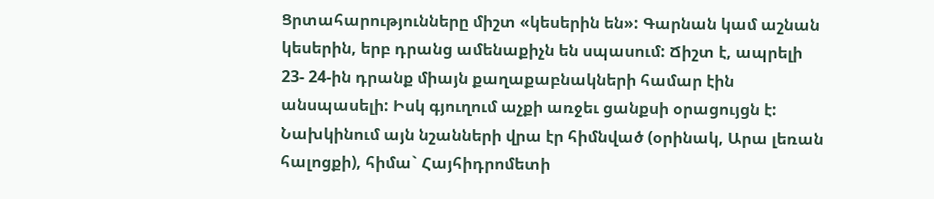Ցրտահարությունները միշտ «կեսերին են»: Գարնան կամ աշնան կեսերին, երբ դրանց ամենաքիչն են սպասում: Ճիշտ է, ապրելի 23- 24-ին դրանք միայն քաղաքաբնակների համար էին անսպասելի: Իսկ գյուղում աչքի առջեւ ցանքսի օրացույցն է: Նախկինում այն նշանների վրա էր հիմնված (օրինակ, Արա լեռան հալոցքի), հիմա` Հայհիդրոմետի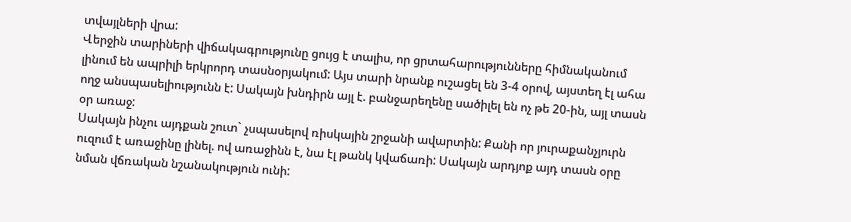տվայլների վրա:
Վերջին տարիների վիճակագրությունը ցույց է տալիս, որ ցրտահարությունները հիմնականում լինում են ապրիլի երկրորդ տասնօրյակում: Այս տարի նրանք ուշացել են 3-4 օրով, այստեղ էլ ահա ողջ անսպասելիությունն է: Սակայն խնդիրն այլ է. բանջարեղենը սածիլել են ոչ թե 20-ին, այլ տասն օր առաջ:
Սակայն ինչու այդքան շուտ` չսպասելով ռիսկային շրջանի ավարտին: Քանի որ յուրաքանչյուրն ուզում է առաջինը լինել. ով առաջինն է, նա էլ թանկ կվաճառի: Սակայն արդյոք այդ տասն օրը նման վճռական նշանակություն ունի: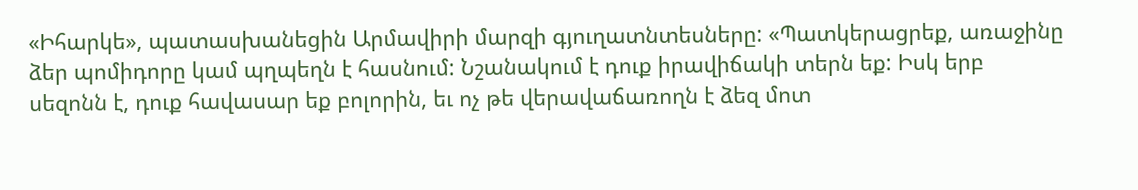«Իհարկե», պատասխանեցին Արմավիրի մարզի գյուղատնտեսները: «Պատկերացրեք, առաջինը ձեր պոմիդորը կամ պղպեղն է հասնում: Նշանակում է դուք իրավիճակի տերն եք: Իսկ երբ սեզոնն է, դուք հավասար եք բոլորին, եւ ոչ թե վերավաճառողն է ձեզ մոտ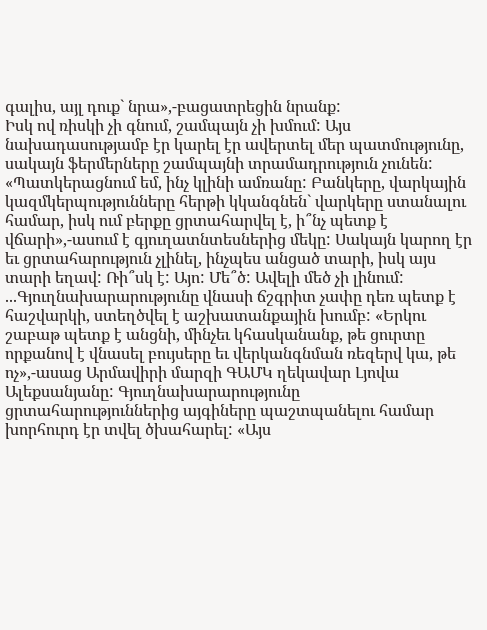գալիս, այլ դուք` նրա»,-բացատրեցին նրանք:
Իսկ ով ռիսկի չի գնում, շամպայն չի խմում: Այս նախադասությամբ էր կարել էր ավերտել մեր պատմությունը, սակայն ֆերմերները շամպայնի տրամադրություն չունեն:
«Պատկերացնում եմ, ինչ կլինի ամռանը: Բանկերը, վարկային կազմկերպությունները հերթի կկանգնեն` վարկերը ստանալու համար, իսկ ում բերքը ցրտահարվել է, ի՞նչ պետք է վճարի»,-ասում է գյուղատնտեսներից մեկը: Սակայն կարող էր եւ ցրտահարություն չլինել, ինչպես անցած տարի, իսկ այս տարի եղավ: Ռի՞սկ է: Այո: Մե՞ծ: Ավելի մեծ չի լինում:
...Գյուղնախարարությունը վնասի ճշգրիտ չափը դեռ պետք է հաշվարկի, ստեղծվել է աշխատանքային խումբ: «Երկու շաբաթ պետք է անցնի, մինչեւ կհասկանանք, թե ցուրտը որքանով է վնասել բույսերը եւ վերկանգնման ռեզերվ կա, թե ոչ»,-ասաց Արմավիրի մարզի ԳԱՄԿ ղեկավար Լյովա Ալեքսանյանը: Գյուղնախարարությունը ցրտահարություններից այգիները պաշտպանելու համար խորհուրդ էր տվել ծխահարել: «Այս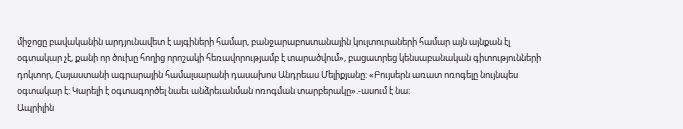միջոցը բավականին արդյունավետ է այգիների համար, բանջարաբոստանային կուլտուրաների համար այն այնքան էլ օգտակար չէ, քանի որ ծուխը հողից որոշակի հեռավորությամբ է տարածվում», բացատրեց կենսաբանական գիտությունների դոկտոր, Հայաստանի ագրարային համալսարանի դասախոս Անդրեաս Մելիքյանը: «Բույսերն առատ ոռոգելը նույնպես օգտակար է: Կարելի է օգտագործել նաեւ անձրեւանման ոռոգման տարբերակը».-ասում է նա:
Ապրիլին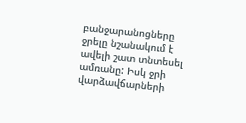բանջարանոցները ջրելը նշանակում է ավելի շատ տնտեսել ամռանը: Իսկ ջրի վարձավճարների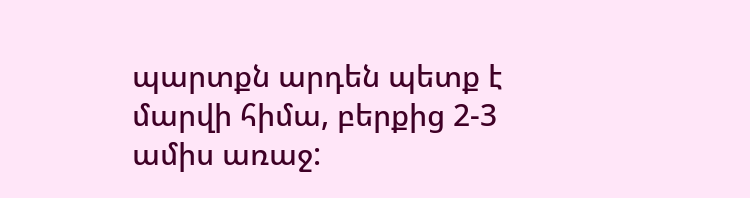պարտքն արդեն պետք է մարվի հիմա, բերքից 2-3 ամիս առաջ: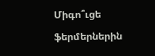Միգո՞ւցե ֆերմերներին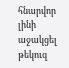հնարվոր լինի աջակցել թեկուզ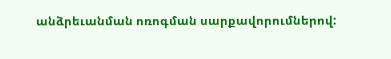անձրեւանման ոռոգման սարքավորումներով: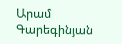Արամ Գարեգինյան